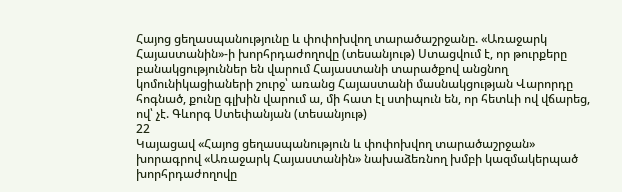Հայոց ցեղասպանությունը և փոփոխվող տարածաշրջանը. «Առաջարկ Հայաստանին»-ի խորհրդաժողովը (տեսանյութ) Ստացվում է, որ թուրքերը բանակցություններ են վարում Հայաստանի տարածքով անցնող կոմունիկացիաների շուրջ՝ առանց Հայաստանի մասնակցության Վարորդը հոգնած, քունը գլխին վարում ա, մի հատ էլ ստիպուն են, որ հետևի ով վճարեց, ով՝ չէ. Գևորգ Ստեփանյան (տեսանյութ)
22
Կայացավ «Հայոց ցեղասպանություն և փոփոխվող տարածաշրջան» խորագրով «Առաջարկ Հայաստանին» նախաձեռնող խմբի կազմակերպած խորհրդաժողովը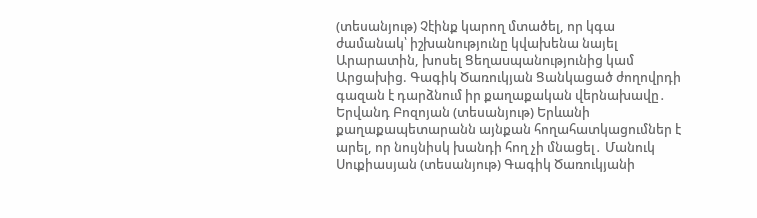(տեսանյութ) Չէինք կարող մտածել, որ կգա ժամանակ՝ իշխանությունը կվախենա նայել Արարատին, խոսել Ցեղաuպանnւթյnւնից կամ Արցախից. Գագիկ Ծառուկյան Ցանկացած ժողովրդի գազան է դարձնում իր քաղաքական վերնախավը․ Երվանդ Բոզոյան (տեսանյութ) Երևանի քաղաքապետարանն այնքան հողահատկացումներ է արել, որ նույնիսկ խանդի հող չի մնացել․ Մանուկ Սուքիասյան (տեսանյութ) Գագիկ Ծառուկյանի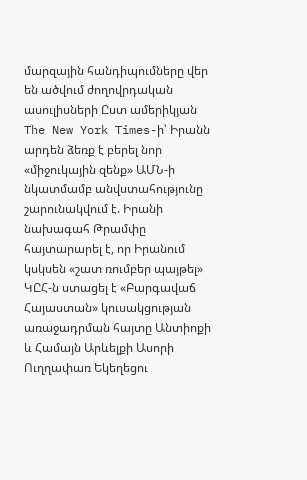մարզային հանդիպումները վեր են ածվում ժողովրդական ասուլիսների Ըստ ամերիկյան The New York Times-ի՝ Իրանն արդեն ձեռք է բերել նոր «միջուկային զենք» ԱՄՆ-ի նկատմամբ անվստահությունը շարունակվում է. Իրանի նախագահ Թրամփը հայտարարել է, որ Իրանում կսկսեն «շատ ռումբեր պայթել» ԿԸՀ-ն ստացել է «Բարգավաճ Հայաստան» կուսակցության առաջադրման հայտը Անտիոքի և Համայն Արևելքի Ասորի Ուղղափառ Եկեղեցու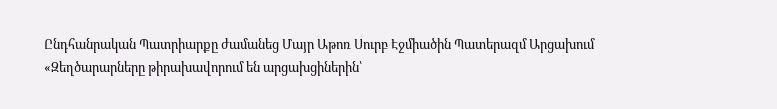Ընդհանրական Պատրիարքը ժամանեց Մայր Աթոռ Սուրբ Էջմիածին Պատերազմ Արցախում
«Զեղծարարները թիրախավորում են արցախցիներին՝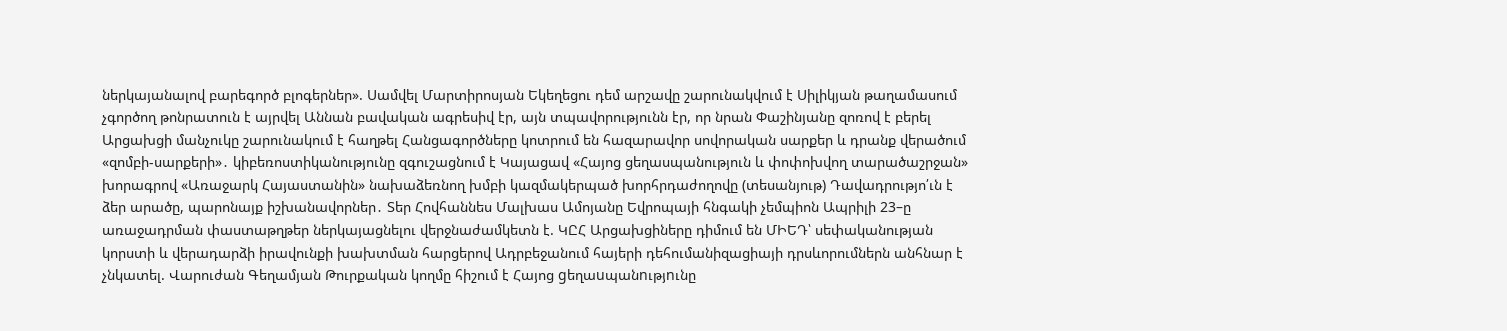ներկայանալով բարեգործ բլոգերներ». Սամվել Մարտիրոսյան Եկեղեցու դեմ արշավը շարունակվում է Սիլիկյան թաղամասում չգործող թոնրատուն է այրվել Աննան բավական ագրեսիվ էր, այն տպավորությունն էր, որ նրան Փաշինյանը զոռով է բերել Արցախցի մանչուկը շարունակում է հաղթել Հանցագործները կոտրում են հազարավոր սովորական սարքեր և դրանք վերածում «զոմբի-սարքերի»․ կիբեռոստիկանությունը զգուշացնում է Կայացավ «Հայոց ցեղասպանություն և փոփոխվող տարածաշրջան» խորագրով «Առաջարկ Հայաստանին» նախաձեռնող խմբի կազմակերպած խորհրդաժողովը (տեսանյութ) Դավադրությո՛ւն է ձեր արածը, պարոնայք իշխանավորներ․ Տեր Հովհաննես Մալխաս Ամոյանը Եվրոպայի հնգակի չեմպիոն Ապրիլի 23–ը առաջադրման փաստաթղթեր ներկայացնելու վերջնաժամկետն է. ԿԸՀ Արցախցիները դիմում են ՄԻԵԴ՝ սեփականության կորստի և վերադարձի իրավունքի խախտման հարցերով Ադրբեջանում հայերի դեհումանիզացիայի դրսևորումներն անհնար է չնկատել. Վարուժան Գեղամյան Թուրքական կողմը հիշում է Հայոց gեղաuպանnւթյnւնը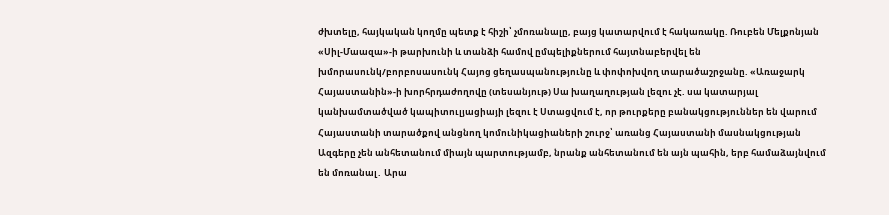ժխտելը, հայկական կողմը պետք է հիշի՝ չմոռանալը, բայց կատարվում է հակառակը. Ռուբեն Մելքոնյան «Սիլ-Մաազա»-ի թարխունի և տանձի համով ըմպելիքներում հայտնաբերվել են խմորասունկ/բորբոսասունկ Հայոց ցեղասպանությունը և փոփոխվող տարածաշրջանը. «Առաջարկ Հայաստանին»-ի խորհրդաժողովը (տեսանյութ) Սա խաղաղության լեզու չէ. սա կատարյալ կանխամտածված կապիտուլյացիայի լեզու է Ստացվում է, որ թուրքերը բանակցություններ են վարում Հայաստանի տարածքով անցնող կոմունիկացիաների շուրջ՝ առանց Հայաստանի մասնակցության Ազգերը չեն անհետանում միայն պարտությամբ, նրանք անհետանում են այն պահին, երբ համաձայնվում են մոռանալ․ Արա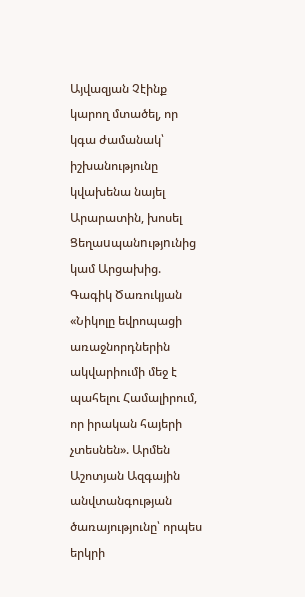Այվազյան Չէինք կարող մտածել, որ կգա ժամանակ՝ իշխանությունը կվախենա նայել Արարատին, խոսել Ցեղաuպանnւթյnւնից կամ Արցախից. Գագիկ Ծառուկյան «Նիկոլը եվրոպացի առաջնորդներին ակվարիումի մեջ է պահելու Համալիրում, որ իրական հայերի չտեսնեն». Արմեն Աշոտյան Ազգային անվտանգության ծառայությունը՝ որպես երկրի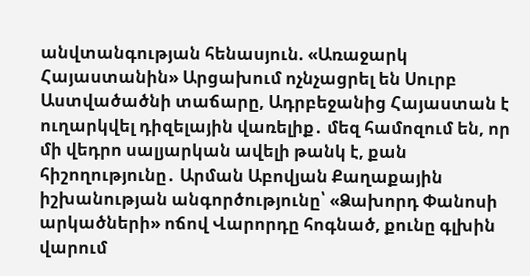անվտանգության հենասյուն. «Առաջարկ Հայաստանին» Արցախում ոչնչացրել են Սուրբ Աստվածածնի տաճարը, Ադրբեջանից Հայաստան է ուղարկվել դիզելային վառելիք․ մեզ համոզում են, որ մի վեդրո սալյարկան ավելի թանկ է, քան հիշողությունը․ Արման Աբովյան Քաղաքային իշխանության անգործությունը՝ «Ձախորդ Փանոսի արկածների» ոճով Վարորդը հոգնած, քունը գլխին վարում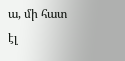ա, մի հատ էլ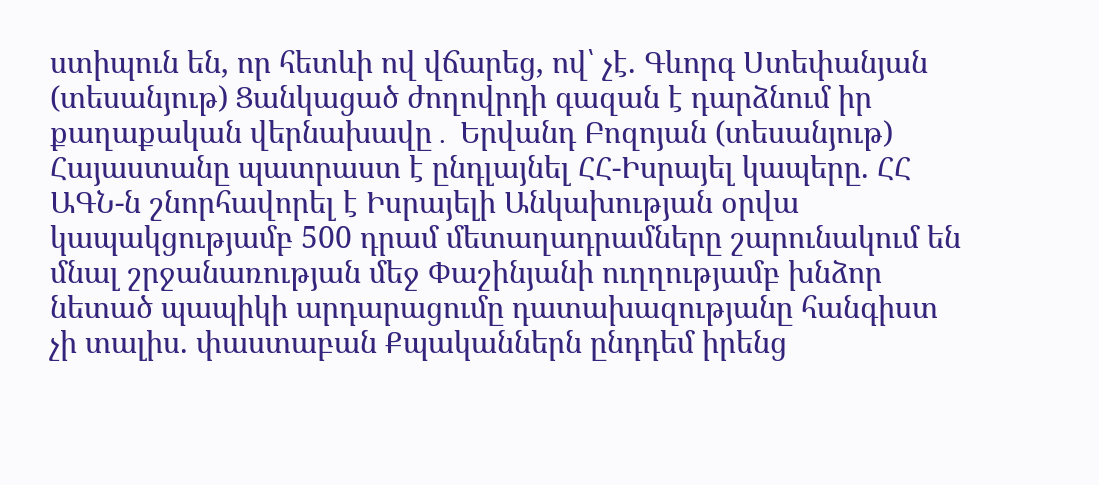ստիպուն են, որ հետևի ով վճարեց, ով՝ չէ. Գևորգ Ստեփանյան (տեսանյութ) Ցանկացած ժողովրդի գազան է դարձնում իր քաղաքական վերնախավը․ Երվանդ Բոզոյան (տեսանյութ) Հայաստանը պատրաստ է ընդլայնել ՀՀ-Իսրայել կապերը. ՀՀ ԱԳՆ-ն շնորհավորել է Իսրայելի Անկախության օրվա կապակցությամբ 500 դրամ մետաղադրամները շարունակում են մնալ շրջանառության մեջ Փաշինյանի ուղղությամբ խնձոր նետած պապիկի արդարացումը դատախազությանը հանգիստ չի տալիս. փաստաբան Քպականներն ընդդեմ իրենց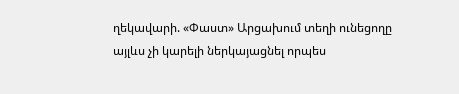ղեկավարի. «Փաստ» Արցախում տեղի ունեցողը այլևս չի կարելի ներկայացնել որպես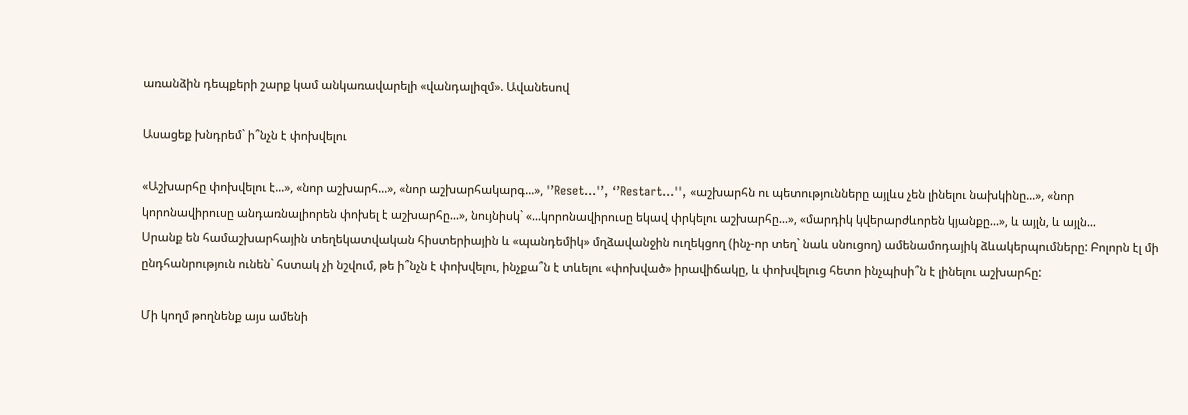առանձին դեպքերի շարք կամ անկառավարելի «վանդալիզմ». Ավանեսով

Ասացեք խնդրեմ` ի՞նչն է փոխվելու

«Աշխարհը փոխվելու է...», «նոր աշխարհ...», «նոր աշխարհակարգ...», '’Reset...'’, ‘’Restart...'', «աշխարհն ու պետությունները այլևս չեն լինելու նախկինը...», «նոր կորոնավիրուսը անդառնալիորեն փոխել է աշխարհը...», նույնիսկ` «...կորոնավիրուսը եկավ փրկելու աշխարհը...», «մարդիկ կվերարժևորեն կյանքը...», և այլն, և այլն...
Սրանք են համաշխարհային տեղեկատվական հիստերիային և «պանդեմիկ» մղձավանջին ուղեկցող (ինչ-որ տեղ` նաև սնուցող) ամենամոդայիկ ձևակերպումները: Բոլորն էլ մի ընդհանրություն ունեն` հստակ չի նշվում, թե ի՞նչն է փոխվելու, ինչքա՞ն է տևելու «փոխված» իրավիճակը, և փոխվելուց հետո ինչպիսի՞ն է լինելու աշխարհը:

Մի կողմ թողնենք այս ամենի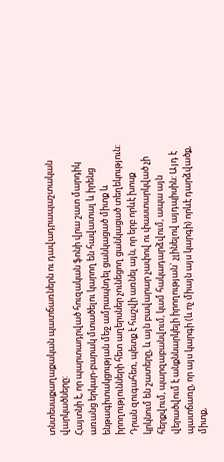տնտեսաքաղաքական պատճառներն ու դավադրապաշտական վարկածները:
Հայտնի է, որ պարտադրված հուզական ֆոնի վրա շատ մարդիկ առանց երկար-բարակ մտածելու կարող են հավատալ և իրենց ենթագիտակցության մեջ ամրապնդել ցանկացած միտք և իրողությունների հետ աղերսներ չունեցող ցանկացած տեղեկություն: Դրան զուգահեռ, պետք է հաշվի առնել այն, որ երբ որևէ խոսք կրկնում են շատերը, և այն բավարար չափով ու փաստարկված չի հերքվում, պարզաբանվում, կամ հակադարձվում, ապա այն վերածվում է անքննարկելի իրողության` չլինելով այդպիսին: Այդ է պատճառը, որ այս կարգի (և ոչ միայն այս կարգի) որևէ դարձվածք, միտք,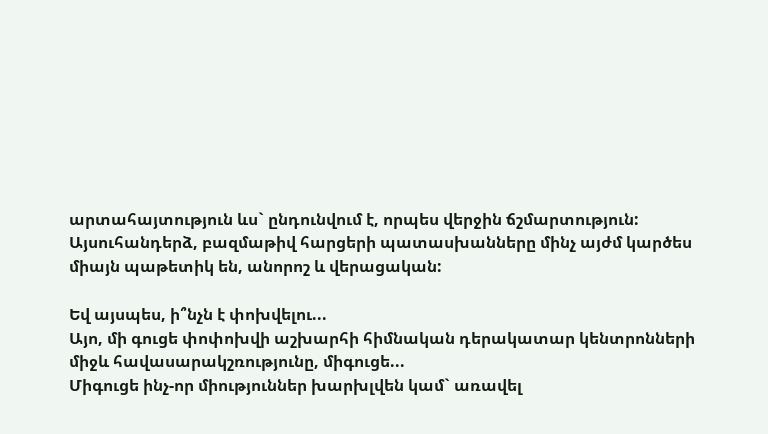արտահայտություն ևս` ընդունվում է, որպես վերջին ճշմարտություն:
Այսուհանդերձ, բազմաթիվ հարցերի պատասխանները մինչ այժմ կարծես միայն պաթետիկ են, անորոշ և վերացական:

Եվ այսպես, ի՞նչն է փոխվելու...
Այո, մի գուցե փոփոխվի աշխարհի հիմնական դերակատար կենտրոնների միջև հավասարակշռությունը, միգուցե...
Միգուցե ինչ-որ միություններ խարխլվեն կամ` առավել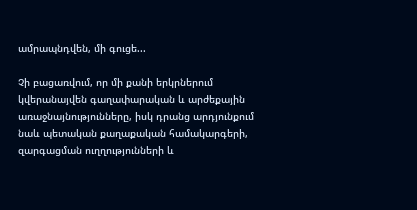ամրապնդվեն, մի գուցե...

Չի բացառվում, որ մի քանի երկրներում կվերանայվեն գաղափարական և արժեքային առաջնայնությունները, իսկ դրանց արդյունքում նաև պետական քաղաքական համակարգերի, զարգացման ուղղությունների և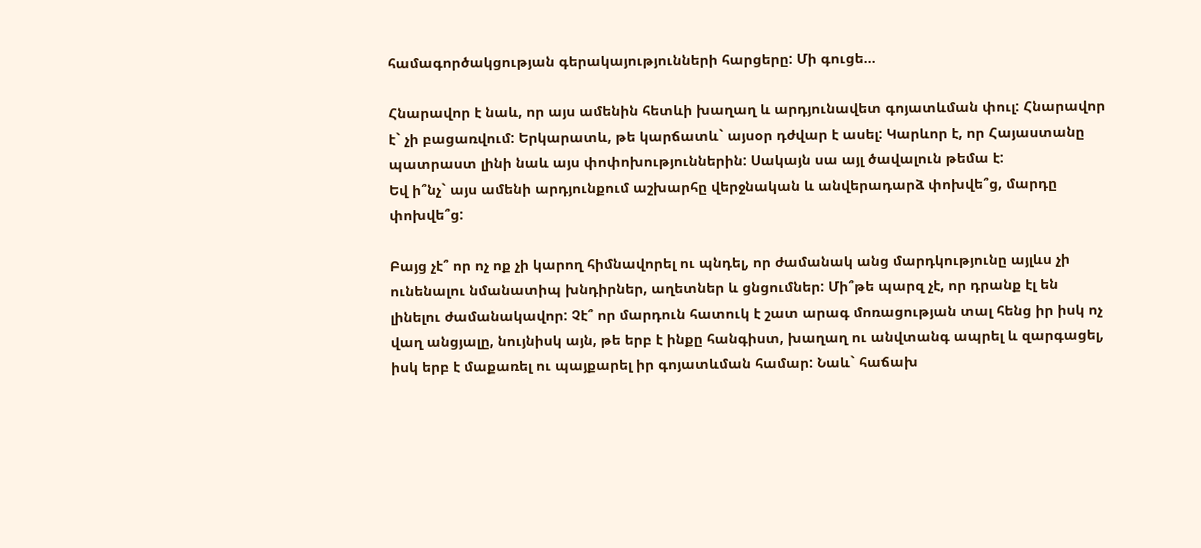համագործակցության գերակայությունների հարցերը: Մի գուցե...

Հնարավոր է նաև, որ այս ամենին հետևի խաղաղ և արդյունավետ գոյատևման փուլ: Հնարավոր է` չի բացառվում: Երկարատև, թե կարճատև` այսօր դժվար է ասել: Կարևոր է, որ Հայաստանը պատրաստ լինի նաև այս փոփոխություններին: Սակայն սա այլ ծավալուն թեմա է:
Եվ ի՞նչ` այս ամենի արդյունքում աշխարհը վերջնական և անվերադարձ փոխվե՞ց, մարդը փոխվե՞ց:

Բայց չէ՞ որ ոչ ոք չի կարող հիմնավորել ու պնդել, որ ժամանակ անց մարդկությունը այլևս չի ունենալու նմանատիպ խնդիրներ, աղետներ և ցնցումներ: Մի՞թե պարզ չէ, որ դրանք էլ են լինելու ժամանակավոր: Չէ՞ որ մարդուն հատուկ է շատ արագ մոռացության տալ հենց իր իսկ ոչ վաղ անցյալը, նույնիսկ այն, թե երբ է ինքը հանգիստ, խաղաղ ու անվտանգ ապրել և զարգացել, իսկ երբ է մաքառել ու պայքարել իր գոյատևման համար: Նաև` հաճախ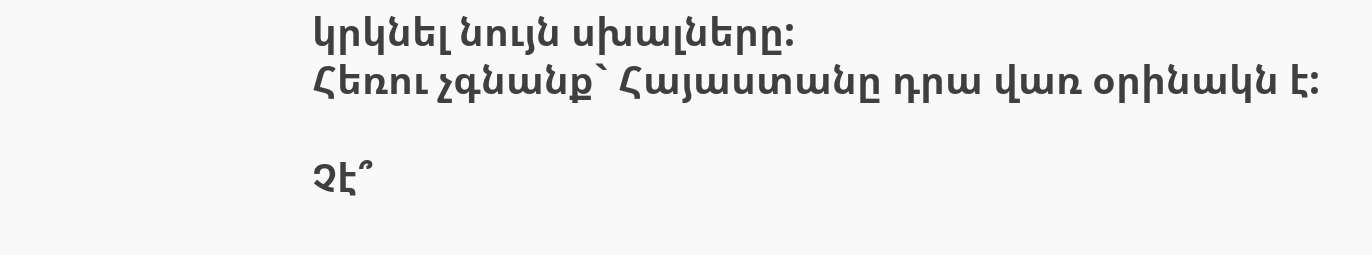կրկնել նույն սխալները:
Հեռու չգնանք` Հայաստանը դրա վառ օրինակն է:

Չէ՞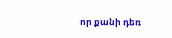որ քանի դեռ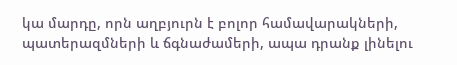կա մարդը, որն աղբյուրն է բոլոր համավարակների, պատերազմների և ճգնաժամերի, ապա դրանք լինելու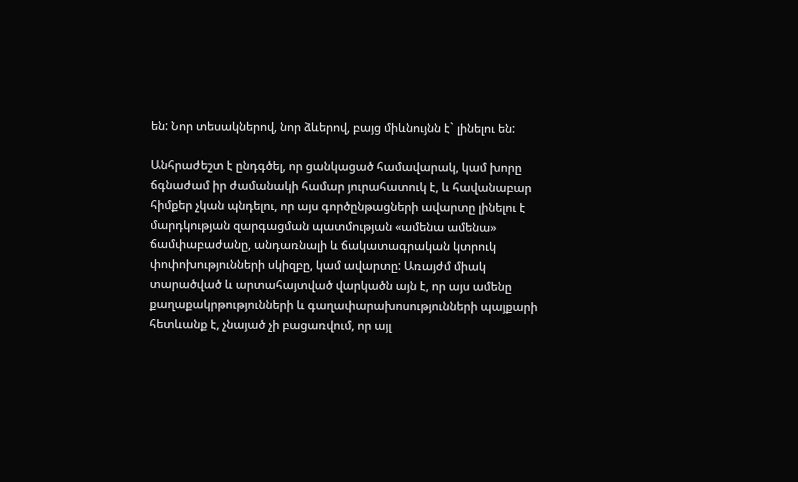են: Նոր տեսակներով, նոր ձևերով, բայց միևնույնն է` լինելու են:

Անհրաժեշտ է ընդգծել, որ ցանկացած համավարակ, կամ խորը ճգնաժամ իր ժամանակի համար յուրահատուկ է, և հավանաբար հիմքեր չկան պնդելու, որ այս գործընթացների ավարտը լինելու է մարդկության զարգացման պատմության «ամենա ամենա» ճամփաբաժանը, անդառնալի և ճակատագրական կտրուկ փոփոխությունների սկիզբը, կամ ավարտը: Առայժմ միակ տարածված և արտահայտված վարկածն այն է, որ այս ամենը քաղաքակրթությունների և գաղափարախոսությունների պայքարի հետևանք է, չնայած չի բացառվում, որ այլ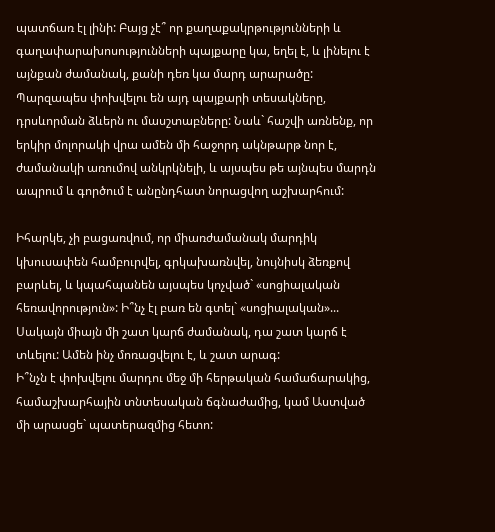պատճառ էլ լինի: Բայց չէ՞ որ քաղաքակրթությունների և գաղափարախոսությունների պայքարը կա, եղել է, և լինելու է այնքան ժամանակ, քանի դեռ կա մարդ արարածը: Պարզապես փոխվելու են այդ պայքարի տեսակները, դրսևորման ձևերն ու մասշտաբները: Նաև` հաշվի առնենք, որ երկիր մոլորակի վրա ամեն մի հաջորդ ակնթարթ նոր է, ժամանակի առումով անկրկնելի, և այսպես թե այնպես մարդն ապրում և գործում է անընդհատ նորացվող աշխարհում:

Իհարկե, չի բացառվում, որ միառժամանակ մարդիկ կխուսափեն համբուրվել, գրկախառնվել, նույնիսկ ձեռքով բարևել, և կպահպանեն այսպես կոչված` «սոցիալական հեռավորություն»: Ի՞նչ էլ բառ են գտել` «սոցիալական»... Սակայն միայն մի շատ կարճ ժամանակ, դա շատ կարճ է տևելու: Ամեն ինչ մոռացվելու է, և շատ արագ:
Ի՞նչն է փոխվելու մարդու մեջ մի հերթական համաճարակից, համաշխարհային տնտեսական ճգնաժամից, կամ Աստված մի արասցե` պատերազմից հետո: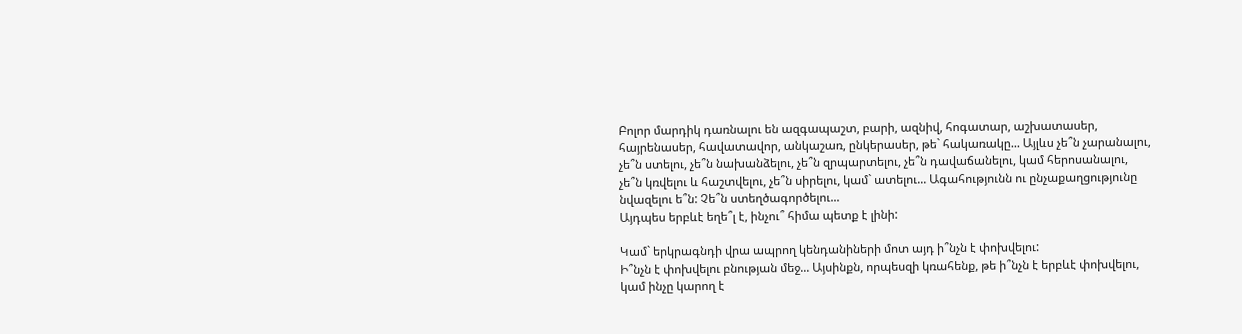Բոլոր մարդիկ դառնալու են ազգապաշտ, բարի, ազնիվ, հոգատար, աշխատասեր, հայրենասեր, հավատավոր, անկաշառ, ընկերասեր, թե` հակառակը... Այլևս չե՞ն չարանալու, չե՞ն ստելու, չե՞ն նախանձելու, չե՞ն զրպարտելու, չե՞ն դավաճանելու, կամ հերոսանալու, չե՞ն կռվելու և հաշտվելու, չե՞ն սիրելու, կամ` ատելու... Ագահությունն ու ընչաքաղցությունը նվազելու ե՞ն: Չե՞ն ստեղծագործելու...
Այդպես երբևէ եղե՞լ է, ինչու՞ հիմա պետք է լինի:

Կամ` երկրագնդի վրա ապրող կենդանիների մոտ այդ ի՞նչն է փոխվելու:
Ի՞նչն է փոխվելու բնության մեջ... Այսինքն, որպեսզի կռահենք, թե ի՞նչն է երբևէ փոխվելու, կամ ինչը կարող է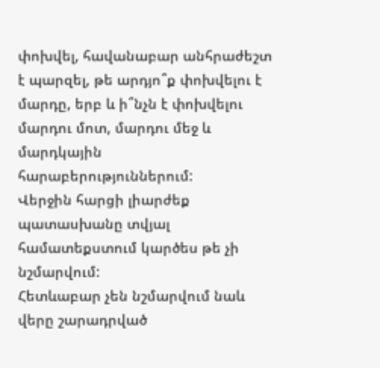փոխվել, հավանաբար անհրաժեշտ է պարզել, թե արդյո՞ք փոխվելու է մարդը, երբ և ի՞նչն է փոխվելու մարդու մոտ, մարդու մեջ և մարդկային հարաբերություններում:
Վերջին հարցի լիարժեք պատասխանը տվյալ համատեքստում կարծես թե չի նշմարվում:
Հետևաբար չեն նշմարվում նաև վերը շարադրված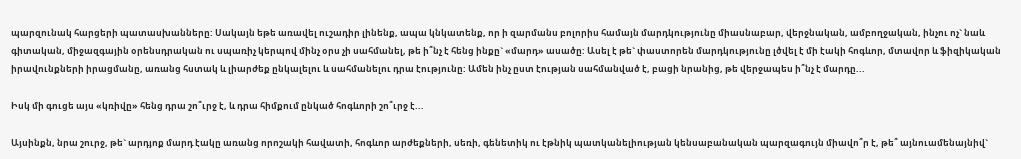պարզունակ հարցերի պատասխանները: Սակայն եթե առավել ուշադիր լինենք, ապա կնկատենք, որ ի զարմանս բոլորիս համայն մարդկությունը միասնաբար, վերջնական, ամբողջական, ինչու ոչ` նաև գիտական, միջազգային օրենսդրական ու սպառիչ կերպով մինչ օրս չի սահմանել, թե ի՞նչ է հենց ինքը` «մարդ» ասածը: Ասել է թե` փաստորեն մարդկությունը լծվել է մի էակի հոգևոր, մտավոր և ֆիզիկական իրավունքների իրացմանը, առանց հստակ և լիարժեք ընկալելու և սահմանելու դրա էությունը: Ամեն ինչ ըստ էության սահմանված է, բացի նրանից, թե վերջապես ի՞նչ է մարդը...

Իսկ մի գուցե այս «կռիվը» հենց դրա շո՞ւրջ է, և դրա հիմքում ընկած հոգևորի շո՞ւրջ է...

Այսինքն, նրա շուրջ, թե` արդյոք մարդ էակը առանց որոշակի հավատի, հոգևոր արժեքների, սեռի, գենետիկ ու էթնիկ պատկանելիության կենսաբանական պարզագույն միավո՞ր է, թե՞ այնուամենայնիվ`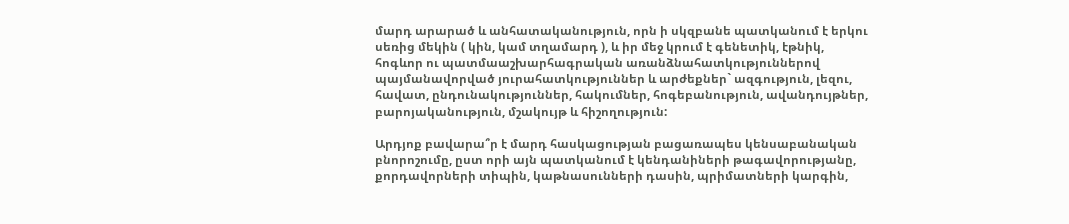մարդ արարած և անհատականություն, որն ի սկզբանե պատկանում է երկու սեռից մեկին ( կին, կամ տղամարդ ), և իր մեջ կրում է գենետիկ, էթնիկ, հոգևոր ու պատմաաշխարհագրական առանձնահատկություններով պայմանավորված յուրահատկություններ և արժեքներ` ազգություն, լեզու, հավատ, ընդունակություններ, հակումներ, հոգեբանություն, ավանդույթներ, բարոյականություն, մշակույթ և հիշողություն:

Արդյոք բավարա՞ր է մարդ հասկացության բացառապես կենսաբանական բնորոշումը, ըստ որի այն պատկանում է կենդանիների թագավորությանը, քորդավորների տիպին, կաթնասունների դասին, պրիմատների կարգին,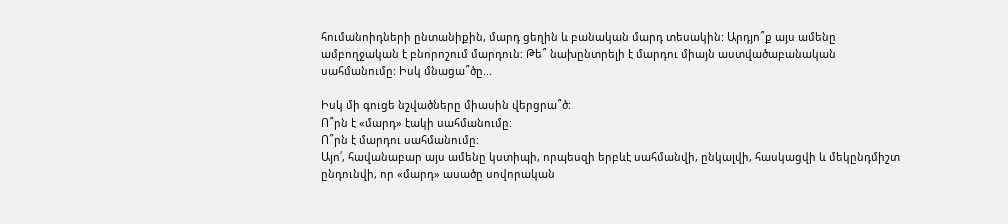հումանոիդների ընտանիքին, մարդ ցեղին և բանական մարդ տեսակին: Արդյո՞ք այս ամենը ամբողջական է բնորոշում մարդուն: Թե՞ նախընտրելի է մարդու միայն աստվածաբանական սահմանումը: Իսկ մնացա՞ծը...

Իսկ մի գուցե նշվածները միասին վերցրա՞ծ:
Ո՞րն է «մարդ» էակի սահմանումը:
Ո՞րն է մարդու սահմանումը:
Այո՛, հավանաբար այս ամենը կստիպի, որպեսզի երբևէ սահմանվի, ընկալվի, հասկացվի և մեկընդմիշտ ընդունվի, որ «մարդ» ասածը սովորական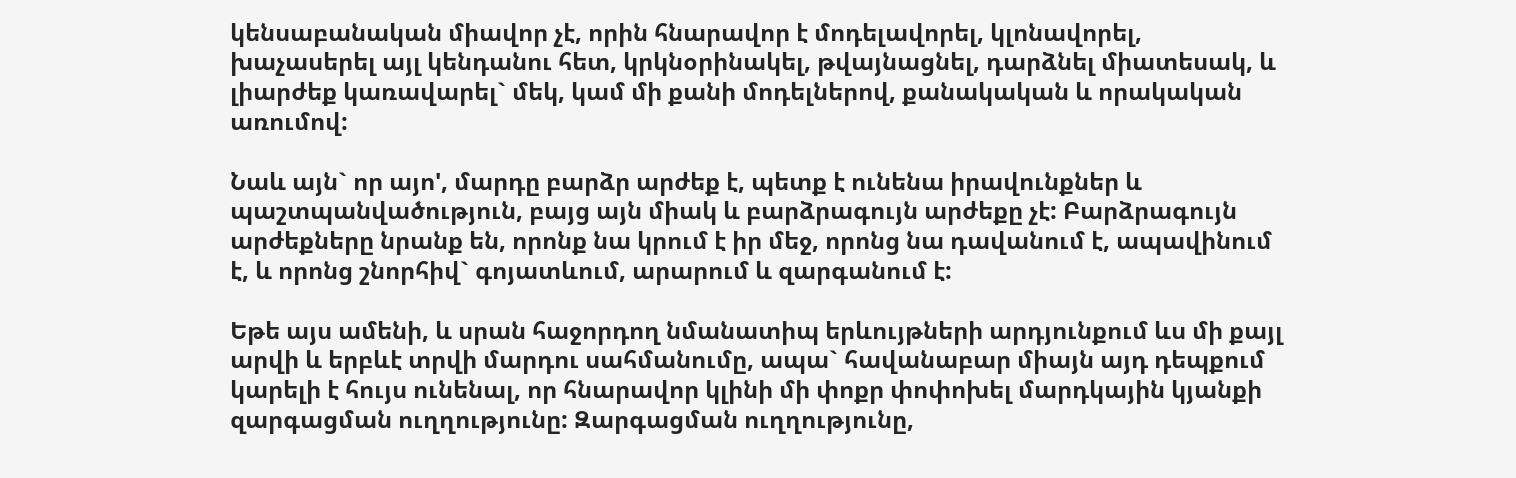կենսաբանական միավոր չէ, որին հնարավոր է մոդելավորել, կլոնավորել, խաչասերել այլ կենդանու հետ, կրկնօրինակել, թվայնացնել, դարձնել միատեսակ, և լիարժեք կառավարել` մեկ, կամ մի քանի մոդելներով, քանակական և որակական առումով:

Նաև այն` որ այո', մարդը բարձր արժեք է, պետք է ունենա իրավունքներ և պաշտպանվածություն, բայց այն միակ և բարձրագույն արժեքը չէ: Բարձրագույն արժեքները նրանք են, որոնք նա կրում է իր մեջ, որոնց նա դավանում է, ապավինում է, և որոնց շնորհիվ` գոյատևում, արարում և զարգանում է:

Եթե այս ամենի, և սրան հաջորդող նմանատիպ երևույթների արդյունքում ևս մի քայլ արվի և երբևէ տրվի մարդու սահմանումը, ապա` հավանաբար միայն այդ դեպքում կարելի է հույս ունենալ, որ հնարավոր կլինի մի փոքր փոփոխել մարդկային կյանքի զարգացման ուղղությունը: Զարգացման ուղղությունը,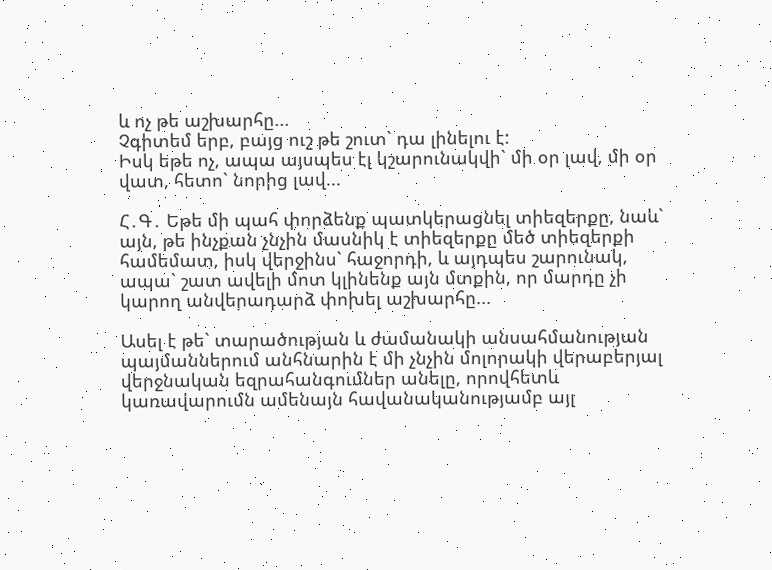և ոչ թե աշխարհը...
Չգիտեմ երբ, բայց ուշ թե շուտ` դա լինելու է:
Իսկ եթե ոչ, ապա այսպես էլ կշարունակվի` մի օր լավ, մի օր վատ, հետո` նորից լավ...

Հ․Գ․ Եթե մի պահ փորձենք պատկերացնել տիեզերքը, նաև` այն, թե ինչքան չնչին մասնիկ է տիեզերքը մեծ տիեզերքի համեմատ, իսկ վերջինս` հաջորդի, և այդպես շարունակ, ապա` շատ ավելի մոտ կլինենք այն մտքին, որ մարդը չի կարող անվերադարձ փոխել աշխարհը...

Ասել է թե` տարածության և ժամանակի անսահմանության պայմաններում անհնարին է մի չնչին մոլորակի վերաբերյալ վերջնական եզրահանգումներ անելը, որովհետև կառավարումն ամենայն հավանականությամբ այլ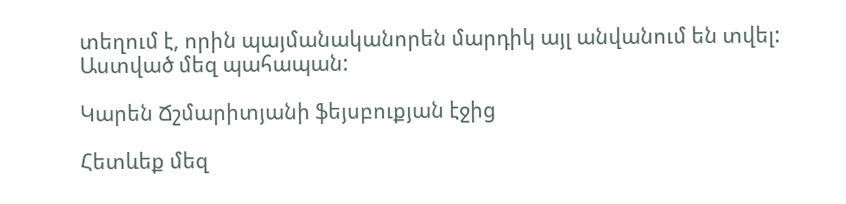տեղում է, որին պայմանականորեն մարդիկ այլ անվանում են տվել:
Աստված մեզ պահապան:

Կարեն Ճշմարիտյանի ֆեյսբուքյան էջից

Հետևեք մեզ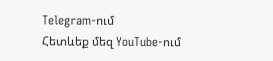Telegram-ում
Հետևեք մեզ YouTube-ում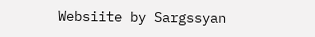Websiite by Sargssyan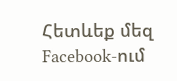Հետևեք մեզ Facebook-ում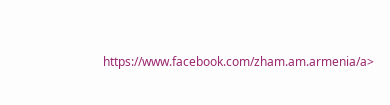https://www.facebook.com/zham.am.armenia/a>